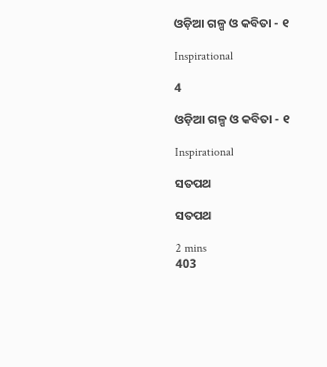ଓଡ଼ିଆ ଗଳ୍ପ ଓ କବିତା - ୧

Inspirational

4

ଓଡ଼ିଆ ଗଳ୍ପ ଓ କବିତା - ୧

Inspirational

ସତପଥ

ସତପଥ

2 mins
403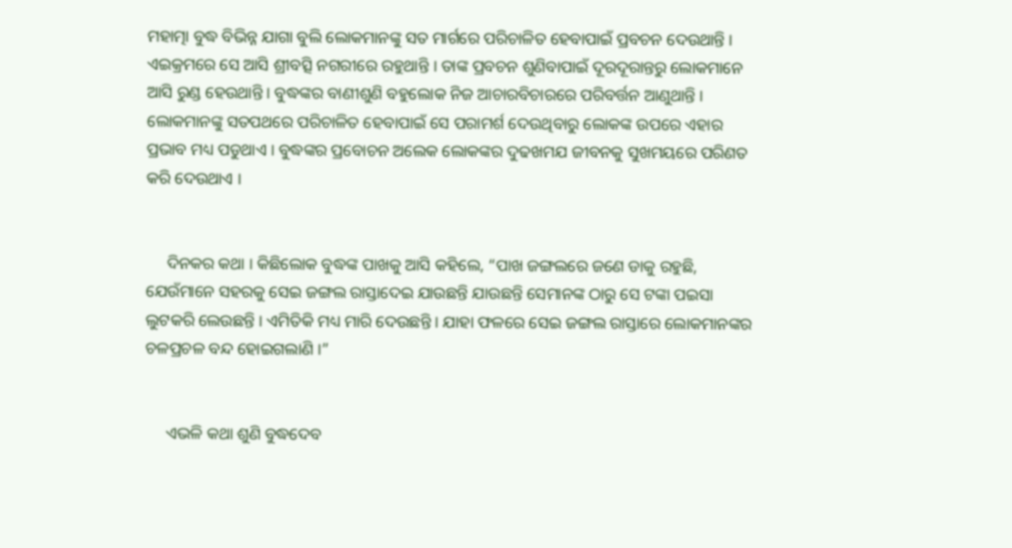ମହାତ୍ମା ବୁଦ୍ଧ ବିଭିନ୍ନ ଯାଗା ବୁଲି ଲୋକମାନଙ୍କୁ ସତ ମାର୍ଗରେ ପରିଚାଳିତ ହେବାପାଇଁ ପ୍ରବଚନ ଦେଉଥାନ୍ତି । ଏଇକ୍ରମରେ ସେ ଆସି ଶ୍ରୀବତ୍ସି ନଗରୀରେ ରହୁଥାନ୍ତି । ତାଙ୍କ ପ୍ରବଚନ ଶୁଣିବାପାଇଁ ଦୂରଦୂରାନ୍ତରୁ ଲୋକମାନେ ଆସି ରୁଣ୍ଡ ହେଉଥାନ୍ତି । ବୁଦ୍ଧଙ୍କର ବାଣୀଶୁଣି ବହୁଲୋକ ନିଜ ଆଚାରବିଚାରରେ ପରିବର୍ତ୍ତନ ଆଣୁଥାନ୍ତି । ଲୋକମାନଙ୍କୁ ସତପଥରେ ପରିଚାଳିତ ହେବାପାଇଁ ସେ ପରାମର୍ଶ ଦେଉଥିବାରୁ ଲୋକଙ୍କ ଉପରେ ଏହାର ପ୍ରଭାବ ମଧ୍ୟ ପଡୁଥାଏ । ବୁଦ୍ଧଙ୍କର ପ୍ରବୋଚନ ଅଲେକ ଲୋକଙ୍କର ଦୁଢଖମଯ ଜୀବନକୁ ସୁଖମୟରେ ପରିଣତ କରି ଦେଉଥାଏ ।


     ଦିନକର କଥା । କିଛିଲୋକ ବୁଦ୍ଧଙ୍କ ପାଖକୁ ଆସି କହିଲେ, “ପାଖ ଜଙ୍ଗଲରେ ଜଣେ ଡାକୁ ରହୁଛି, ଯେଉଁମାନେ ସହରକୁ ସେଇ ଜଙ୍ଗଲ ରାସ୍ତାଦେଇ ଯାଉଛନ୍ତି ଯାଉଛନ୍ତି ସେମାନଙ୍କ ଠାରୁ ସେ ଟଙ୍କା ପଇସା ଲୁଟକରି ଲେଉଛନ୍ତି । ଏମିତିକି ମଧ୍ୟ ମାରି ଦେଉଛନ୍ତି । ଯାହା ଫଳରେ ସେଇ ଜଙ୍ଗଲ ରାସ୍ତାରେ ଲୋକମାନଙ୍କର ଚଳପ୍ରଚଳ ବନ୍ଦ ହୋଇଗଲାଣି ।”


     ଏଭଳି କଥା ଶୁଣି ବୁଦ୍ଧଦେବ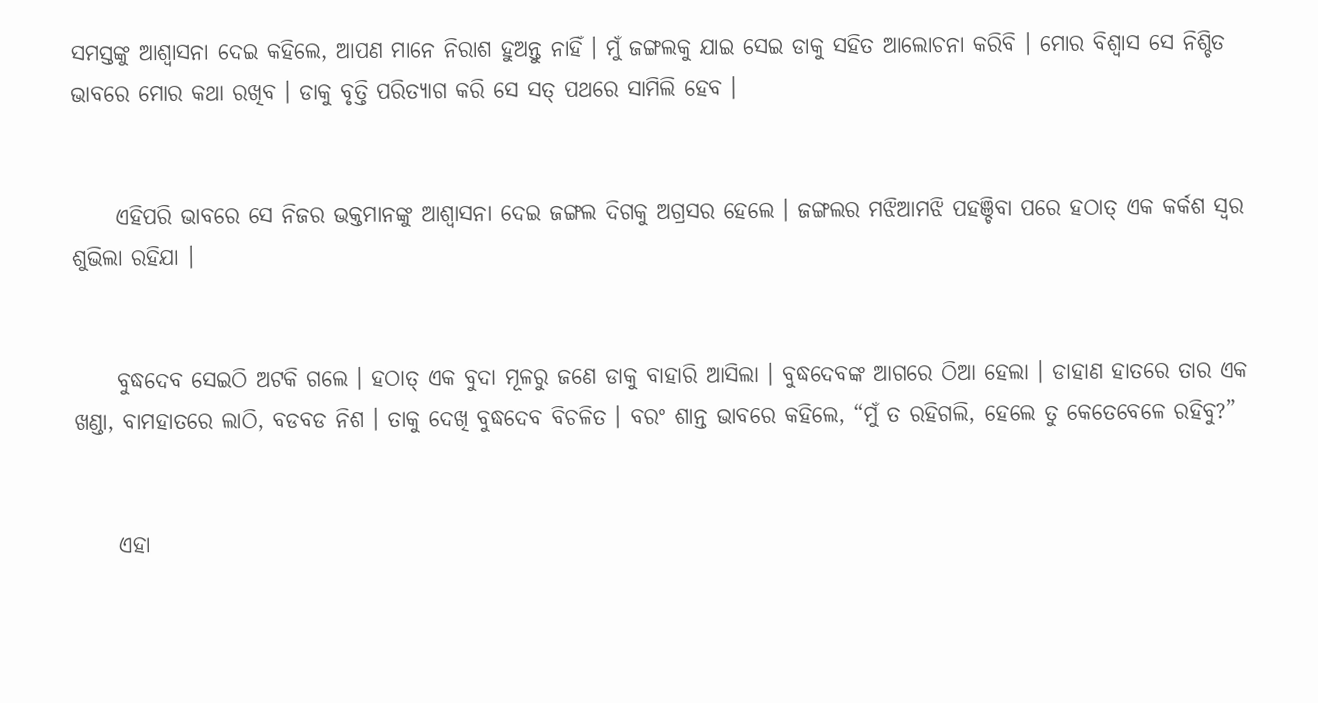ସମସ୍ତଙ୍କୁ ଆଶ୍ୱାସନା ଦେଇ କହିଲେ, ଆପଣ ମାନେ ନିରାଶ ହୁଅନ୍ତୁ ନାହିଁ । ମୁଁ ଜଙ୍ଗଲକୁ ଯାଇ ସେଇ ଡାକୁ ସହିତ ଆଲୋଚନା କରିବି । ମୋର ବିଶ୍ୱାସ ସେ ନିଶ୍ଚିତ ଭାବରେ ମୋର କଥା ରଖିବ । ଡାକୁ ବୃତ୍ତି ପରିତ୍ୟାଗ କରି ସେ ସତ୍ ପଥରେ ସାମିଲି ହେବ ।


     ଏହିପରି ଭାବରେ ସେ ନିଜର ଭକ୍ତମାନଙ୍କୁ ଆଶ୍ୱାସନା ଦେଇ ଜଙ୍ଗଲ ଦିଗକୁ ଅଗ୍ରସର ହେଲେ । ଜଙ୍ଗଲର ମଝିଆମଝି ପହଞ୍ଚିବା ପରେ ହଠାତ୍ ଏକ କର୍କଶ ସ୍ୱର ଶୁଭିଲା ରହିଯା ।


     ବୁଦ୍ଧଦେବ ସେଇଠି ଅଟକି ଗଲେ । ହଠାତ୍ ଏକ ବୁଦା ମୂଳରୁ ଜଣେ ଡାକୁ ବାହାରି ଆସିଲା । ବୁଦ୍ଧଦେବଙ୍କ ଆଗରେ ଠିଆ ହେଲା । ଡାହାଣ ହାତରେ ତାର ଏକ ଖଣ୍ଡା, ବାମହାତରେ ଲାଠି, ବଡବଡ ନିଶ । ତାକୁ ଦେଖି ବୁଦ୍ଧଦେବ ବିଚଳିତ । ବରଂ ଶାନ୍ତ ଭାବରେ କହିଲେ, “ମୁଁ ତ ରହିଗଲି, ହେଲେ ତୁ କେତେବେଳେ ରହିବୁ?”


     ଏହା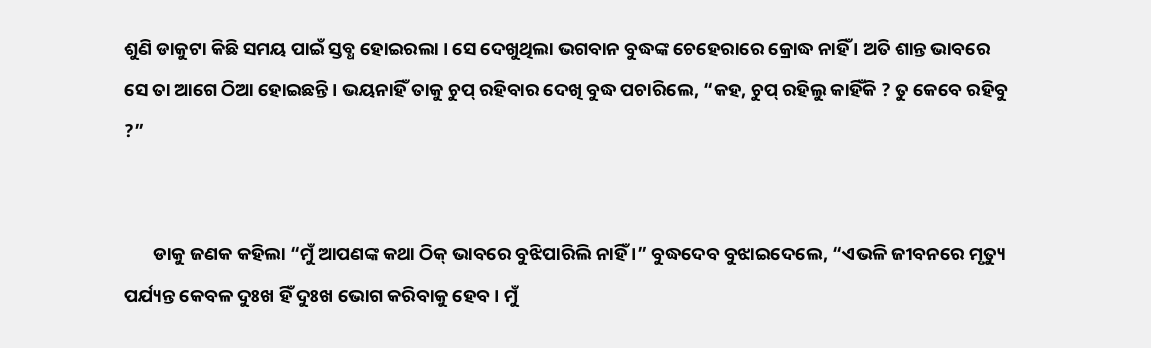ଶୁଣି ଡାକୁଟା କିଛି ସମୟ ପାଇଁ ସ୍ତବ୍ଧ ହୋଇରଲା । ସେ ଦେଖୁଥିଲା ଭଗବାନ ବୁଦ୍ଧଙ୍କ ଚେହେରାରେ କ୍ରୋଦ୍ଧ ନାହିଁ । ଅତି ଶାନ୍ତ ଭାବରେ ସେ ତା ଆଗେ ଠିଆ ହୋଇଛନ୍ତି । ଭୟନାହିଁ ତାକୁ ଚୁପ୍ ରହିବାର ଦେଖି ବୁଦ୍ଧ ପଚାରିଲେ, “କହ, ଚୁପ୍ ରହିଲୁ କାହିଁକି ? ତୁ କେବେ ରହିବୁ ?”


       ଡାକୁ ଜଣକ କହିଲା “ମୁଁ ଆପଣଙ୍କ କଥା ଠିକ୍ ଭାବରେ ବୁଝିପାରିଲି ନାହିଁ ।” ବୁଦ୍ଧଦେବ ବୁଝାଇଦେଲେ, “ଏଭଳି ଜୀବନରେ ମୃତ୍ୟୁ ପର୍ଯ୍ୟନ୍ତ କେବଳ ଦୁଃଖ ହିଁ ଦୁଃଖ ଭୋଗ କରିବାକୁ ହେବ । ମୁଁ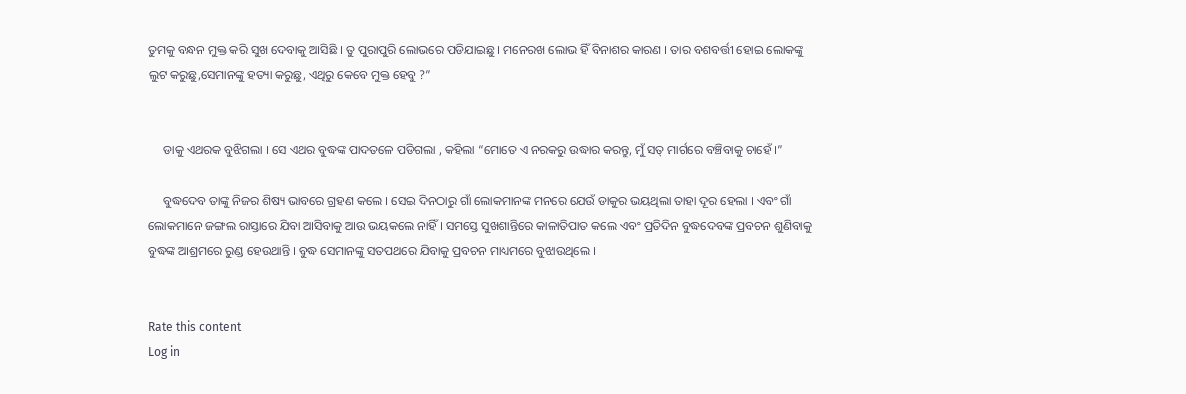ତୁମକୁ ବନ୍ଧନ ମୁକ୍ତ କରି ସୁଖ ଦେବାକୁ ଆସିଛି । ତୁ ପୁରାପୁରି ଲୋଭରେ ପଡିଯାଇଛୁ । ମନେରଖ ଲୋଭ ହିଁ ବିନାଶର କାରଣ । ତାର ବଶବର୍ତ୍ତୀ ହୋଇ ଲୋକଙ୍କୁ ଲୁଟ କରୁଛୁ,ସେମାନଙ୍କୁ ହତ୍ୟା କରୁଛୁ, ଏଥିରୁ କେବେ ମୁକ୍ତ ହେବୁ ?”


     ଡାକୁ ଏଥରକ ବୁଝିଗଲା । ସେ ଏଥର ବୁଦ୍ଧଙ୍କ ପାଦତଳେ ପଡିଗଲା , କହିଲା “ମୋତେ ଏ ନରକରୁ ଉଦ୍ଧାର କରନ୍ତୁ, ମୁଁ ସତ୍ ମାର୍ଗରେ ବଞ୍ଚିବାକୁ ଚାହେଁ ।”

     ବୁଦ୍ଧଦେବ ତାଙ୍କୁ ନିଜର ଶିଷ୍ୟ ଭାବରେ ଗ୍ରହଣ କଲେ । ସେଇ ଦିନଠାରୁ ଗାଁ ଲୋକମାନଙ୍କ ମନରେ ଯେଉଁ ଡାକୁର ଭୟଥିଲା ତାହା ଦୂର ହେଲା । ଏବଂ ଗାଁ ଲୋକମାନେ ଜଙ୍ଗଲ ରାସ୍ତାରେ ଯିବା ଆସିବାକୁ ଆଉ ଭୟକଲେ ନାହିଁ । ସମସ୍ତେ ସୁଖଶାନ୍ତିରେ କାଳାତିପାତ କଲେ ଏବଂ ପ୍ରତିଦିନ ବୁଦ୍ଧଦେବଙ୍କ ପ୍ରବଚନ ଶୁଣିବାକୁ ବୁଦ୍ଧଙ୍କ ଆଶ୍ରମରେ ରୁଣ୍ଡ ହେଉଥାନ୍ତି । ବୁଦ୍ଧ ସେମାନଙ୍କୁ ସତପଥରେ ଯିବାକୁ ପ୍ରବଚନ ମାଧ୍ୟମରେ ବୁଝାଉଥିଲେ ।


Rate this content
Log in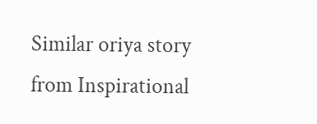Similar oriya story from Inspirational